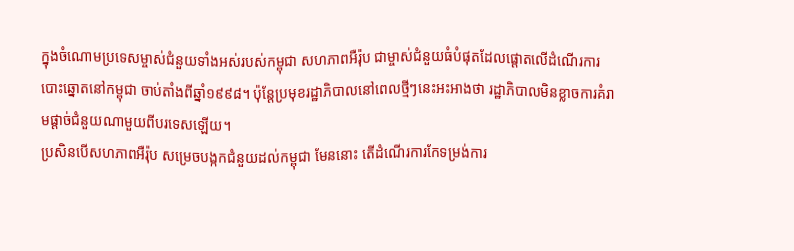ក្នុងចំណោមប្រទេសម្ចាស់ជំនួយទាំងអស់របស់កម្ពុជា សហភាពអឺរ៉ុប ជាម្ចាស់ជំនួយធំបំផុតដែលផ្ដោតលើដំណើរការបោះឆ្នោតនៅកម្ពុជា ចាប់តាំងពីឆ្នាំ១៩៩៨។ ប៉ុន្តែប្រមុខរដ្ឋាភិបាលនៅពេលថ្មីៗនេះអះអាងថា រដ្ឋាភិបាលមិនខ្លាចការគំរាមផ្ដាច់ជំនួយណាមួយពីបរទេសឡើយ។
ប្រសិនបើសហភាពអឺរ៉ុប សម្រេចបង្កកជំនួយដល់កម្ពុជា មែននោះ តើដំណើរការកែទម្រង់ការ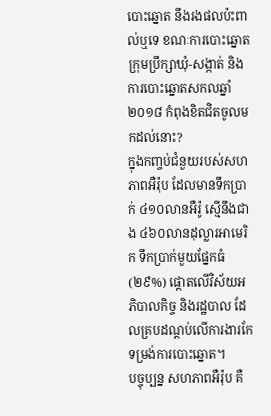បោះឆ្នោត នឹងរងផលប៉ះពាល់ឬទេ ខណៈការបោះឆ្នោតក្រុមប្រឹក្សាឃុំ-សង្កាត់ និងការបោះឆ្នោតសកលឆ្នាំ២០១៨ កំពុងខិតជិតចូលមកដល់នោះ?
ក្នុងកញ្ចប់ជំនួយរបស់សហភាពអឺរ៉ុប ដែលមានទឹកប្រាក់ ៤១០លានអឺរ៉ូ ស្មើនឹងជាង ៤៦០លានដុល្លារអាមេរិក ទឹកប្រាក់មួយផ្នែកធំ (២៩%) ផ្ដោតលើវិស័យអភិបាលកិច្ច និងរដ្ឋបាល ដែលគ្របដណ្ដប់លើការងារកែទម្រង់ការបោះឆ្នោត។
បច្ចុប្បន្ន សហភាពអឺរ៉ុប គឺ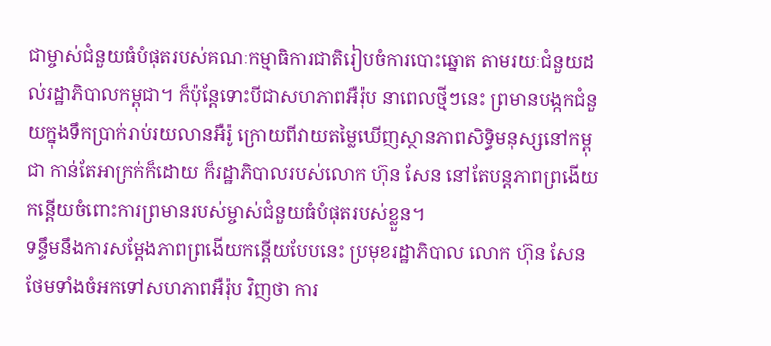ជាម្ចាស់ជំនួយធំបំផុតរបស់គណៈកម្មាធិការជាតិរៀបចំការបោះឆ្នោត តាមរយៈជំនួយដល់រដ្ឋាភិបាលកម្ពុជា។ ក៏ប៉ុន្តែទោះបីជាសហភាពអឺរ៉ុប នាពេលថ្មីៗនេះ ព្រមានបង្កកជំនួយក្នុងទឹកប្រាក់រាប់រយលានអឺរ៉ូ ក្រោយពីវាយតម្លៃឃើញស្ថានភាពសិទ្ធិមនុស្សនៅកម្ពុជា កាន់តែអាក្រក់ក៏ដោយ ក៏រដ្ឋាភិបាលរបស់លោក ហ៊ុន សែន នៅតែបន្តភាពព្រងើយកន្តើយចំពោះការព្រមានរបស់ម្ចាស់ជំនួយធំបំផុតរបស់ខ្លួន។
ទន្ទឹមនឹងការសម្ដែងភាពព្រងើយកន្តើយបែបនេះ ប្រមុខរដ្ឋាភិបាល លោក ហ៊ុន សែន ថែមទាំងចំអកទៅសហភាពអឺរ៉ុប វិញថា ការ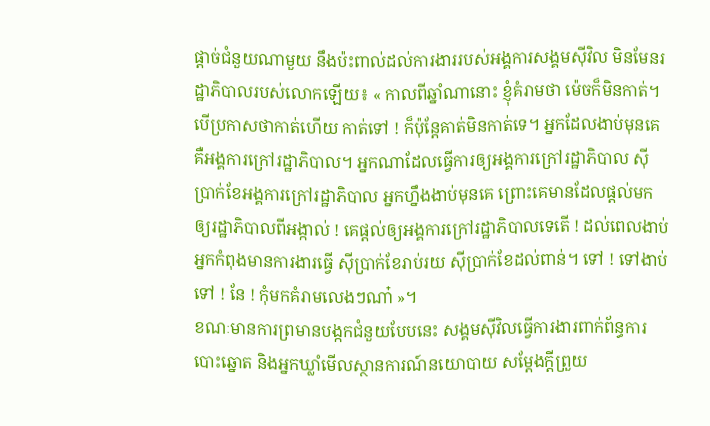ផ្ដាច់ជំនួយណាមួយ នឹងប៉ះពាល់ដល់ការងាររបស់អង្គការសង្គមស៊ីវិល មិនមែនរដ្ឋាភិបាលរបស់លោកឡើយ៖ « កាលពីឆ្នាំណានោះ ខ្ញុំគំរាមថា ម៉េចក៏មិនកាត់។ បើប្រកាសថាកាត់ហើយ កាត់ទៅ ! ក៏ប៉ុន្តែគាត់មិនកាត់ទេ។ អ្នកដែលងាប់មុនគេ គឺអង្គការក្រៅរដ្ឋាភិបាល។ អ្នកណាដែលធ្វើការឲ្យអង្គការក្រៅរដ្ឋាភិបាល ស៊ីប្រាក់ខែអង្គការក្រៅរដ្ឋាភិបាល អ្នកហ្នឹងងាប់មុនគេ ព្រោះគេមានដែលផ្ដល់មកឲ្យរដ្ឋាភិបាលពីអង្កាល់ ! គេផ្ដល់ឲ្យអង្គការក្រៅរដ្ឋាភិបាលទេតើ ! ដល់ពេលងាប់ អ្នកកំពុងមានការងារធ្វើ ស៊ីប្រាក់ខែរាប់រយ ស៊ីប្រាក់ខែដល់ពាន់។ ទៅ ! ទៅងាប់ ទៅ ! នែ ! កុំមកគំរាមលេងៗណា៎ »។
ខណៈមានការព្រមានបង្កកជំនួយបែបនេះ សង្គមស៊ីវិលធ្វើការងារពាក់ព័ន្ធការបោះឆ្នោត និងអ្នកឃ្លាំមើលស្ថានការណ៍នយោបាយ សម្ដែងក្ដីព្រួយ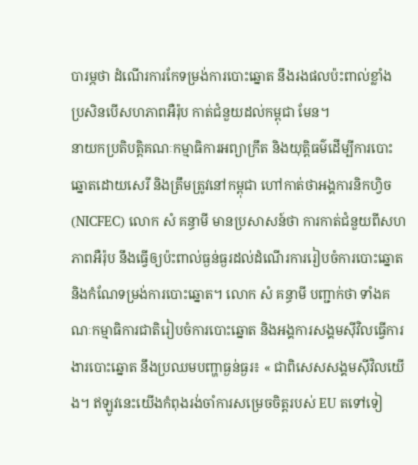បារម្ភថា ដំណើរការកែទម្រង់ការបោះឆ្នោត នឹងរងផលប៉ះពាល់ខ្លាំង ប្រសិនបើសហភាពអឺរ៉ុប កាត់ជំនួយដល់កម្ពុជា មែន។
នាយកប្រតិបត្តិគណៈកម្មាធិការអព្យាក្រឹត និងយុត្តិធម៌ដើម្បីការបោះឆ្នោតដោយសេរី និងត្រឹមត្រូវនៅកម្ពុជា ហៅកាត់ថាអង្គការនិកហ្វិច (NICFEC) លោក សំ គន្ធាមី មានប្រសាសន៍ថា ការកាត់ជំនួយពីសហភាពអឺរ៉ុប នឹងធ្វើឲ្យប៉ះពាល់ធ្ងន់ធ្ងរដល់ដំណើរការរៀបចំការបោះឆ្នោត និងកំណែទម្រង់ការបោះឆ្នោត។ លោក សំ គន្ធាមី បញ្ជាក់ថា ទាំងគណៈកម្មាធិការជាតិរៀបចំការបោះឆ្នោត និងអង្គការសង្គមស៊ីវិលធ្វើការងារបោះឆ្នោត នឹងប្រឈមបញ្ហាធ្ងន់ធ្ងរ៖ « ជាពិសេសសង្គមស៊ីវិលយើង។ ឥឡូវនេះយើងកំពុងរង់ចាំការសម្រេចចិត្តរបស់ EU តទៅទៀ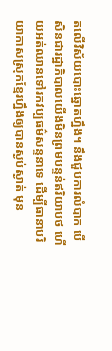តលើវិស័យបោះឆ្នោតហ្នឹង។ នឹងជួបការលំបាក បើសិនជារដ្ឋាភិបាលយើងមិនព្រមបន្ទន់ឥរិយាបថ ហើយអត់ឈានទៅរកវប្បធម៌សន្ទនាទេ ដើម្បីធានាបរិយាកាសស្រុកខ្មែរហ្នឹងឲ្យបានស្ងប់ស្ងាត់ មុន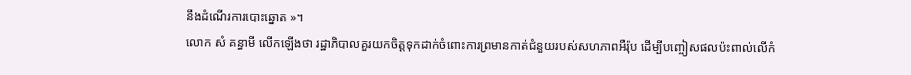នឹងដំណើរការបោះឆ្នោត »។
លោក សំ គន្ធាមី លើកឡើងថា រដ្ឋាភិបាលគួរយកចិត្តទុកដាក់ចំពោះការព្រមានកាត់ជំនួយរបស់សហភាពអឺរ៉ុប ដើម្បីបញ្ចៀសផលប៉ះពាល់លើកំ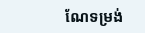ណែទម្រង់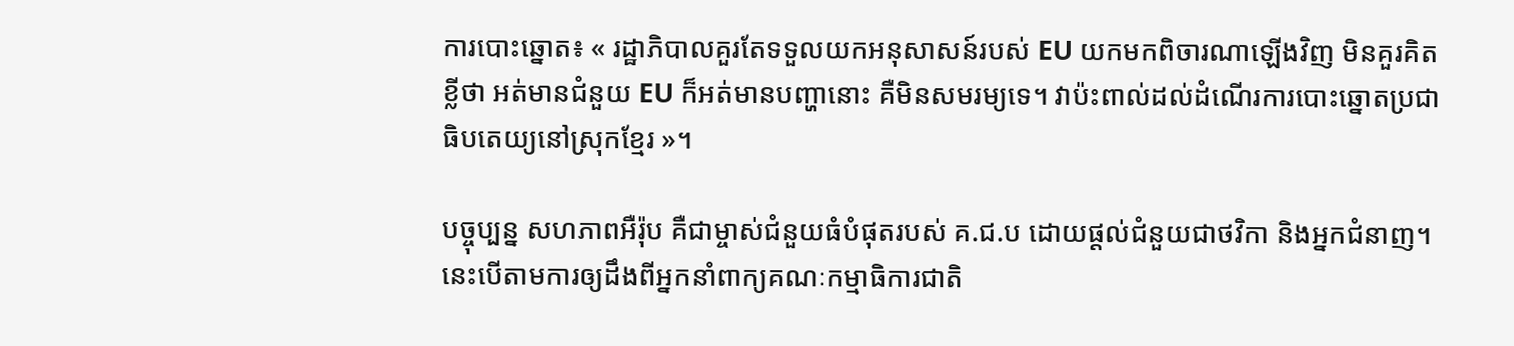ការបោះឆ្នោត៖ « រដ្ឋាភិបាលគួរតែទទួលយកអនុសាសន៍របស់ EU យកមកពិចារណាឡើងវិញ មិនគួរគិតខ្លីថា អត់មានជំនួយ EU ក៏អត់មានបញ្ហានោះ គឺមិនសមរម្យទេ។ វាប៉ះពាល់ដល់ដំណើរការបោះឆ្នោតប្រជាធិបតេយ្យនៅស្រុកខ្មែរ »។

បច្ចុប្បន្ន សហភាពអឺរ៉ុប គឺជាម្ចាស់ជំនួយធំបំផុតរបស់ គ.ជ.ប ដោយផ្ដល់ជំនួយជាថវិកា និងអ្នកជំនាញ។ នេះបើតាមការឲ្យដឹងពីអ្នកនាំពាក្យគណៈកម្មាធិការជាតិ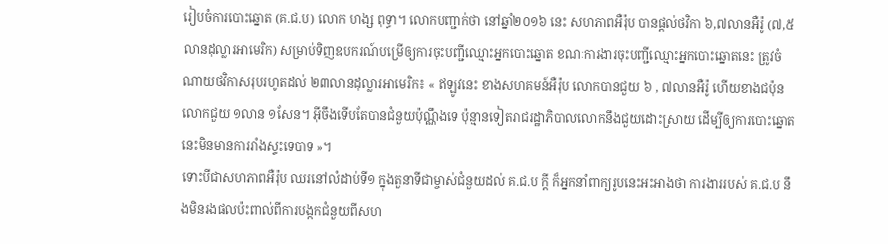រៀបចំការបោះឆ្នោត (គ.ជ.ប) លោក ហង្ស ពុទ្ធា។ លោកបញ្ជាក់ថា នៅឆ្នាំ២០១៦ នេះ សហភាពអឺរ៉ុប បានផ្ដល់ថវិកា ៦,៧លានអឺរ៉ូ (៧,៥លានដុល្លារអាមេរិក) សម្រាប់ទិញឧបករណ៍បម្រើឲ្យការចុះបញ្ជីឈ្មោះអ្នកបោះឆ្នោត ខណៈការងារចុះបញ្ជីឈ្មោះអ្នកបោះឆ្នោតនេះ ត្រូវចំណាយថវិកាសរុបរហូតដល់ ២៣លានដុល្លារអាមេរិក៖ « ឥឡូវនេះ ខាងសហគមន៍អឺរ៉ុប លោកបានជួយ ៦ , ៧លានអឺរ៉ូ ហើយខាងជប៉ុន លោកជួយ ១លាន ១សែន។ អ៊ីចឹងទើបតែបានជំនួយប៉ុណ្ណឹងទេ ប៉ុន្មានទៀតរាជរដ្ឋាភិបាលលោកនឹងជួយដោះស្រាយ ដើម្បីឲ្យការបោះឆ្នោតនេះមិនមានការរាំងស្ទះទេបាទ »។
ទោះបីជាសហភាពអឺរ៉ុប ឈរនៅលំដាប់ទី១ ក្នុងតួនាទីជាម្ចាស់ជំនួយដល់ គ.ជ.ប ក្ដី ក៏អ្នកនាំពាក្យរូបនេះអះអាងថា ការងាររបស់ គ.ជ.ប នឹងមិនរងផលប៉ះពាល់ពីការបង្កកជំនួយពីសហ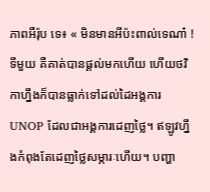ភាពអឺរ៉ុប ទេ៖ « មិនមានអីប៉ះពាល់ទេណា៎ ! ទីមួយ គឺគាត់បានផ្ដល់មកហើយ ហើយថវិកាហ្នឹងក៏បានធ្លាក់ទៅដល់ដៃអង្គការ UNOP ដែលជាអង្គការដេញថ្លៃ។ ឥឡូវហ្នឹងកំពុងតែដេញថ្លៃសម្ភារៈហើយ។ បញ្ហា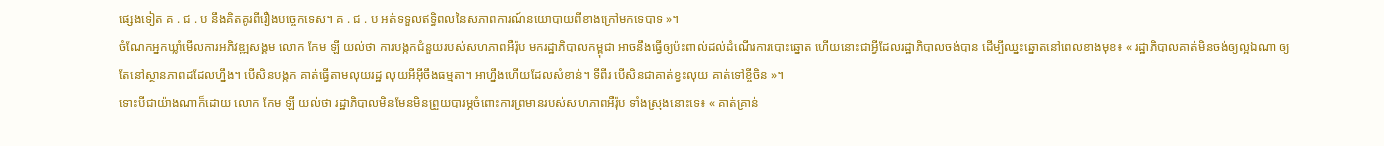ផ្សេងទៀត គ . ជ . ប នឹងគិតគូរពីរឿងបច្ចេកទេស។ គ . ជ . ប អត់ទទួលឥទ្ធិពលនៃសភាពការណ៍នយោបាយពីខាងក្រៅមកទេបាទ »។
ចំណែកអ្នកឃ្លាំមើលការអភិវឌ្ឍសង្គម លោក កែម ឡី យល់ថា ការបង្កកជំនួយរបស់សហភាពអឺរ៉ុប មករដ្ឋាភិបាលកម្ពុជា អាចនឹងធ្វើឲ្យប៉ះពាល់ដល់ដំណើរការបោះឆ្នោត ហើយនោះជាអ្វីដែលរដ្ឋាភិបាលចង់បាន ដើម្បីឈ្នះឆ្នោតនៅពេលខាងមុខ៖ « រដ្ឋាភិបាលគាត់មិនចង់ឲ្យល្អឯណា ឲ្យតែនៅស្ថានភាពដដែលហ្នឹង។ បើសិនបង្កក គាត់ធ្វើតាមលុយរដ្ឋ លុយអីអ៊ីចឹងធម្មតា។ អាហ្នឹងហើយដែលសំខាន់។ ទីពីរ បើសិនជាគាត់ខ្វះលុយ គាត់ទៅខ្ចីចិន »។
ទោះបីជាយ៉ាងណាក៏ដោយ លោក កែម ឡី យល់ថា រដ្ឋាភិបាលមិនមែនមិនព្រួយបារម្ភចំពោះការព្រមានរបស់សហភាពអឺរ៉ុប ទាំងស្រុងនោះទេ៖ « គាត់គ្រាន់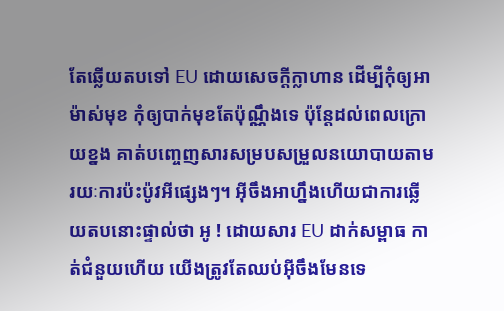តែឆ្លើយតបទៅ EU ដោយសេចក្ដីក្លាហាន ដើម្បីកុំឲ្យអាម៉ាស់មុខ កុំឲ្យបាក់មុខតែប៉ុណ្ណឹងទេ ប៉ុន្តែដល់ពេលក្រោយខ្នង គាត់បញ្ចេញសារសម្របសម្រួលនយោបាយតាមរយៈការប៉ះប៉ូវអីផ្សេងៗ។ អ៊ីចឹងអាហ្នឹងហើយជាការឆ្លើយតបនោះផ្ទាល់ថា អូ ! ដោយសារ EU ដាក់សម្ពាធ កាត់ជំនួយហើយ យើងត្រូវតែឈប់អ៊ីចឹងមែនទេ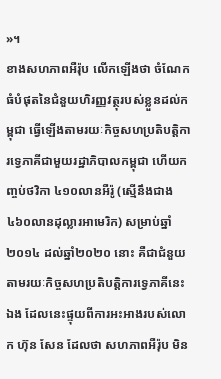»។
ខាងសហភាពអឺរ៉ុប លើកឡើងថា ចំណែកធំបំផុតនៃជំនួយហិរញ្ញវត្ថុរបស់ខ្លួនដល់កម្ពុជា ធ្វើឡើងតាមរយៈកិច្ចសហប្រតិបត្តិការទ្វេភាគីជាមួយរដ្ឋាភិបាលកម្ពុជា ហើយកញ្ចប់ថវិកា ៤១០លានអឺរ៉ូ (ស្មើនឹងជាង ៤៦០លានដុល្លារអាមេរិក) សម្រាប់ឆ្នាំ២០១៤ ដល់ឆ្នាំ២០២០ នោះ គឺជាជំនួយតាមរយៈកិច្ចសហប្រតិបត្តិការទ្វេភាគីនេះឯង ដែលនេះផ្ទុយពីការអះអាងរបស់លោក ហ៊ុន សែន ដែលថា សហភាពអឺរ៉ុប មិន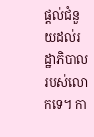ផ្ដល់ជំនួយដល់រដ្ឋាភិបាលរបស់លោកទេ។ កា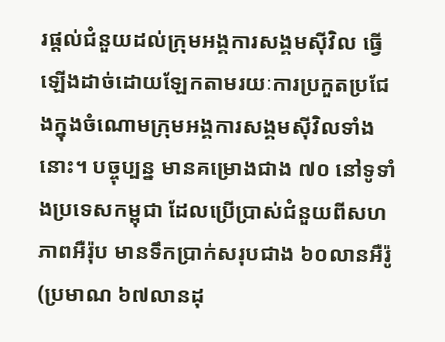រផ្ដល់ជំនួយដល់ក្រុមអង្គការសង្គមស៊ីវិល ធ្វើឡើងដាច់ដោយឡែកតាមរយៈការប្រកួតប្រជែងក្នុងចំណោមក្រុមអង្គការសង្គមស៊ីវិលទាំងនោះ។ បច្ចុប្បន្ន មានគម្រោងជាង ៧០ នៅទូទាំងប្រទេសកម្ពុជា ដែលប្រើប្រាស់ជំនួយពីសហភាពអឺរ៉ុប មានទឹកប្រាក់សរុបជាង ៦០លានអឺរ៉ូ (ប្រមាណ ៦៧លានដុ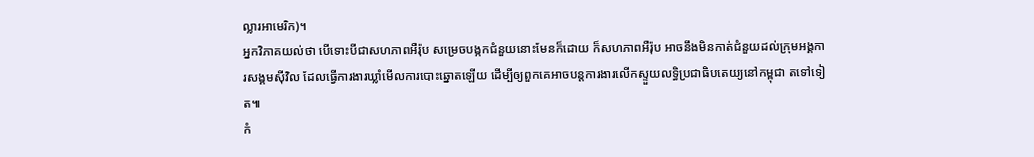ល្លារអាមេរិក)។
អ្នកវិភាគយល់ថា បើទោះបីជាសហភាពអឺរ៉ុប សម្រេចបង្កកជំនួយនោះមែនក៏ដោយ ក៏សហភាពអឺរ៉ុប អាចនឹងមិនកាត់ជំនួយដល់ក្រុមអង្គការសង្គមស៊ីវិល ដែលធ្វើការងារឃ្លាំមើលការបោះឆ្នោតឡើយ ដើម្បីឲ្យពួកគេអាចបន្តការងារលើកស្ទួយលទ្ធិប្រជាធិបតេយ្យនៅកម្ពុជា តទៅទៀត៕
កំ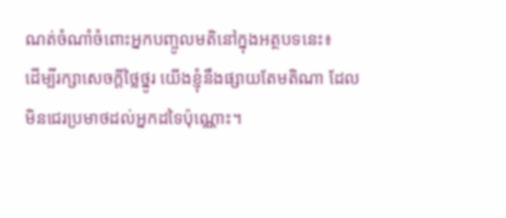ណត់ចំណាំចំពោះអ្នកបញ្ចូលមតិនៅក្នុងអត្ថបទនេះ៖
ដើម្បីរក្សាសេចក្ដីថ្លៃថ្នូរ យើងខ្ញុំនឹងផ្សាយតែមតិណា ដែលមិនជេរប្រមាថដល់អ្នកដទៃប៉ុណ្ណោះ។